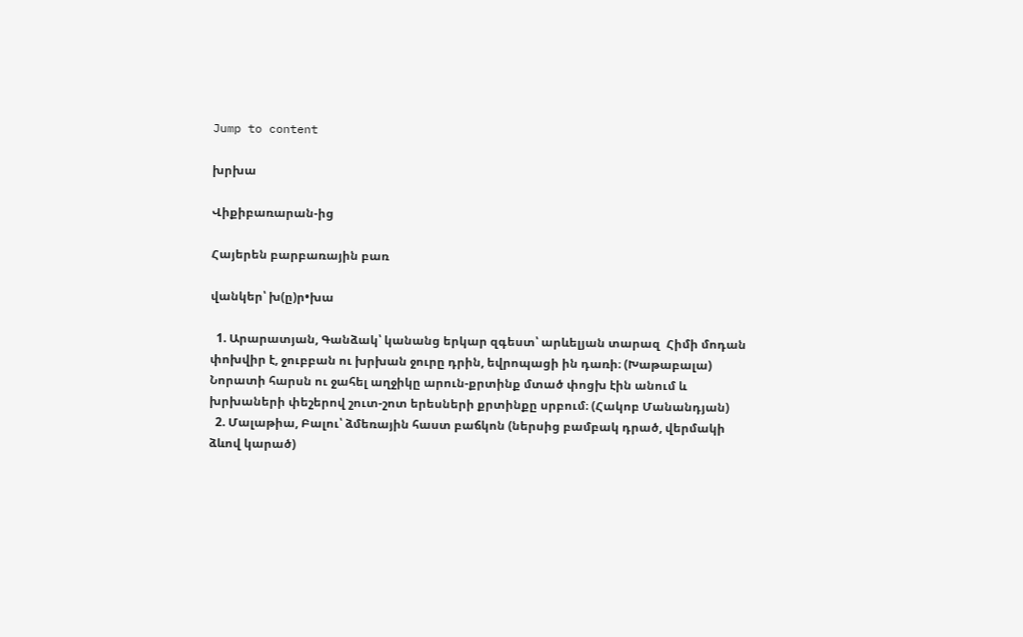Jump to content

խրխա

Վիքիբառարան-ից

Հայերեն բարբառային բառ

վանկեր՝ խ(ը)ր•խա

  1. Արարատյան, Գանձակ՝ կանանց երկար զգեստ՝ արևելյան տարազ  Հիմի մոդան փոխվիր է, ջուբբան ու խրխան ջուրը դրին, եվրոպացի ին դառի։ (Խաթաբալա)  Նորատի հարսն ու ջահել աղջիկը արուն-քրտինք մտած փոցխ էին անում և խրխաների փեշերով շուտ-շոտ երեսների քրտինքը սրբում։ (Հակոբ Մանանդյան)
  2. Մալաթիա, Բալու՝ ձմեռային հաստ բաճկոն (ներսից բամբակ դրած, վերմակի ձևով կարած)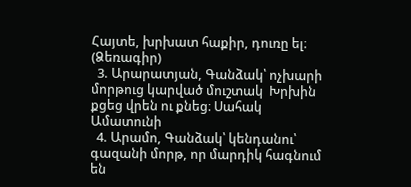Հայտե, խրխատ հաքիր, դուռը ել։ (Ձեռագիր)
  3. Արարատյան, Գանձակ՝ ոչխարի մորթուց կարված մուշտակ  Խրխին քցեց վրեն ու քնեց։ Սահակ Ամատունի
  4. Արամո, Գանձակ՝ կենդանու՝ գազանի մորթ, որ մարդիկ հագնում են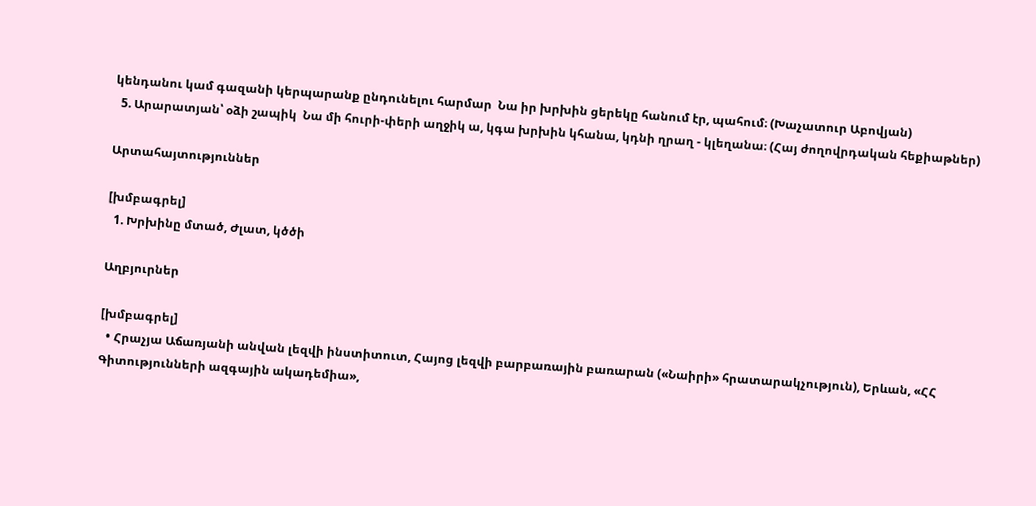կենդանու կամ գազանի կերպարանք ընդունելու հարմար  Նա իր խրխին ցերեկը հանում էր, պահում։ (Խաչատուր Աբովյան)
  5. Արարատյան՝ օձի շապիկ  Նա մի հուրի-փերի աղջիկ ա, կգա խրխին կհանա, կդնի ղրաղ - կլեղանա։ (Հայ ժողովրդական հեքիաթներ)

Արտահայտություններ

[խմբագրել]
  1. Խրխինը մտած, Ժլատ, կծծի

Աղբյուրներ

[խմբագրել]
  • Հրաչյա Աճառյանի անվան լեզվի ինստիտուտ, Հայոց լեզվի բարբառային բառարան («Նաիրի» հրատարակչություն), Երևան, «ՀՀ Գիտությունների ազգային ակադեմիա»,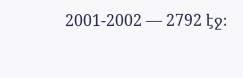2001-2002 — 2792 էջ։